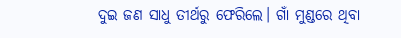ଦୁଇ ଜଣ ସାଧୁ ତୀର୍ଥରୁ ଫେରିଲେ। ଗାଁ ମୁଣ୍ଡରେ ଥିବା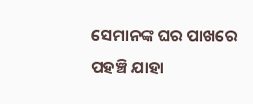ସେମାନଙ୍କ ଘର ପାଖରେ ପହଞ୍ଚି ଯାହା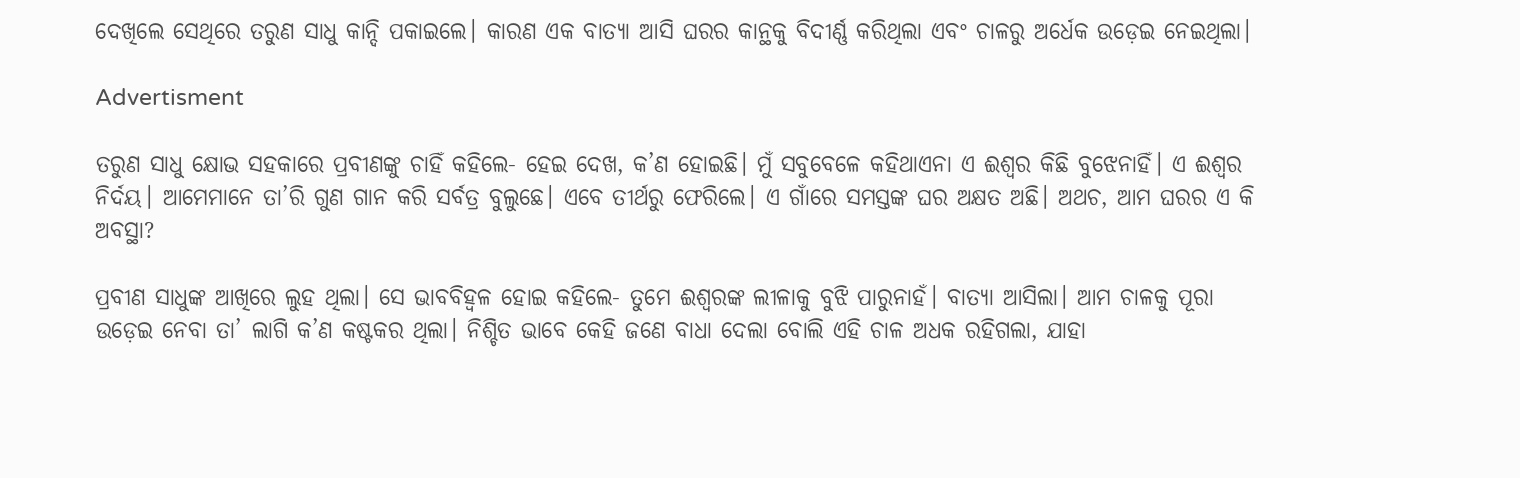ଦେଖିଲେ ସେଥିରେ ତରୁଣ ସାଧୁ କାନ୍ଦି ପକାଇଲେ। କାରଣ ଏକ ବାତ୍ୟା ଆସି ଘରର କାନ୍ଥକୁ ବିଦୀର୍ଣ୍ଣ କରିଥିଲା ଏବଂ ଚାଳରୁ ଅର୍ଧେକ ଉଡ଼େଇ ନେଇଥିଲା।

Advertisment

ତରୁଣ ସାଧୁ କ୍ଷୋଭ ସହକାରେ ପ୍ରବୀଣଙ୍କୁ ଚାହିଁ କହିଲେ- ହେଇ ଦେଖ, କ’ଣ ହୋଇଛି। ମୁଁ ସବୁବେଳେ କହିଥାଏନା ଏ ଈଶ୍ବର କିଛି ବୁଝେନାହିଁ। ଏ ଈଶ୍ବର ନିର୍ଦୟ। ଆମେମାନେ ତା’ରି ଗୁଣ ଗାନ କରି ସର୍ବତ୍ର ବୁଲୁଛେ। ଏବେ ତୀର୍ଥରୁ ଫେରିଲେ। ଏ ଗାଁରେ ସମସ୍ତଙ୍କ ଘର ଅକ୍ଷତ ଅଛି। ଅଥଚ, ଆମ ଘରର ଏ କି ଅବସ୍ଥା?

ପ୍ରବୀଣ ସାଧୁଙ୍କ ଆଖିରେ ଲୁହ ଥିଲା। ସେ ଭାବବିହ୍ବଳ ହୋଇ କହିଲେ- ତୁମେ ଈଶ୍ବରଙ୍କ ଲୀଳାକୁ ବୁଝି ପାରୁନାହଁ। ବାତ୍ୟା ଆସିଲା। ଆମ ଚାଳକୁ ପୂରା ଉଡ଼େଇ ନେବା ତା’ ଲାଗି କ’ଣ କଷ୍ଟକର ଥିଲା। ନିଶ୍ଚିତ ଭାବେ କେହି ଜଣେ ବାଧା ଦେଲା ବୋଲି ଏହି ଚାଳ ଅଧକ ରହିଗଲା, ଯାହା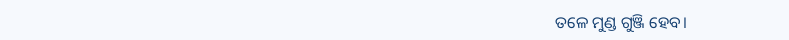ତଳେ ମୁଣ୍ଡ ଗୁଞ୍ଜି ହେବ।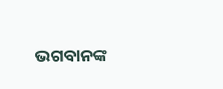ଭଗବାନଙ୍କ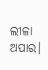ଲୀଳା ଅପାର।